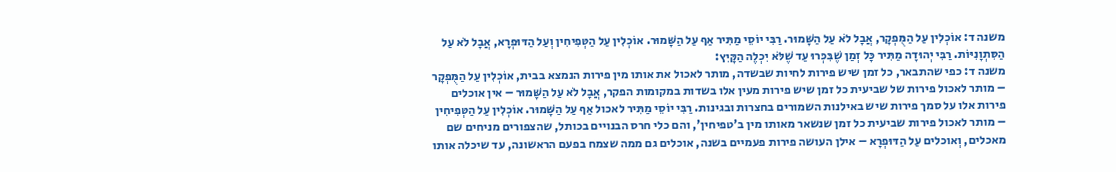משנה ד: אוֹכְלִין עַל הַמֻּפְקָר, אֲבָל לֹא עַל הַשָּׁמוּר. רַבִּי יוֹסֵי מַתִּיר אַף עַל הַשָּׁמוּר. אוֹכְלִין עַל הַטְּפִיחִין וְעַל הַדּוּפְרָא, אֲבָל לֹא עַל הַסִּתְוָנִיּוֹת. רַבִּי יְהוּדָה מַתִּיר כָּל זְמַן שֶׁבִּכְּרוּ עַד שֶׁלֹּא יִכְלֶה הַקָּיִץ:
משנה ד: כפי שהתבאר, כל זמן שיש פירות לחיות שבשדה, מותר לאכול את אותו מין פירות הנמצא בבית, אוֹכְלִין עַל הַמֻּפְקָר – מותר לאכול פירות של שביעית כל זמן שיש פירות מעין אלו בשדות במקומות הפקר, אֲבָל לֹא עַל הַשָּׁמוּר – אין אוכלים פירות אלו על סמך פירות שיש באילנות השמורים בחצרות ובגינות. רַבִּי יוֹסֵי מַתִּיר לאכול אַף עַל הַשָּׁמוּר. אוֹכְלִין עַל הַטְּפִיחִין – מותר לאכול פירות שביעית כל זמן שנשאר מאותו מין ב'טפיחין', והם כלי חרס הבנויים בכותל, שהצפורים מניחים שם מאכלים, וְאוכלים עַל הַדּוּפְרָא – אילן העושה פירות פעמיים בשנה, אוכלים גם ממה שצמח בפעם הראשונה, עד שיכלה אותו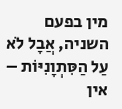מין בפעם השניה, אֲבָל לֹא עַל הַסִּתְוָנִיּוֹת – אין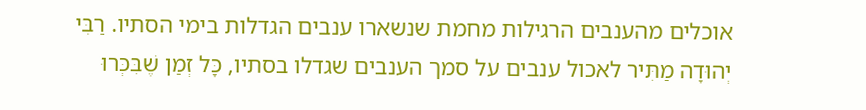אוכלים מהענבים הרגילות מחמת שנשארו ענבים הגדלות בימי הסתיו. רַבִּי יְהוּדָה מַתִּיר לאכול ענבים על סמך הענבים שגדלו בסתיו, כָּל זְמַן שֶׁבִּכְּרוּ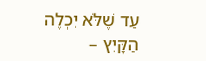עַד שֶׁלֹּא יִכְלֶה הַקָּיִץ –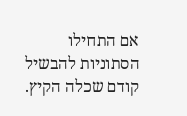אם התחילו הסתוניות להבשיל קודם שכלה הקיץ.